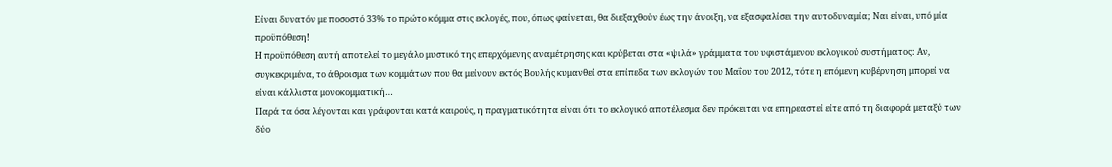Είναι δυνατόν με ποσοστό 33% το πρώτο κόμμα στις εκλογές, που, όπως φαίνεται, θα διεξαχθούν έως την άνοιξη, να εξασφαλίσει την αυτοδυναμία; Ναι είναι, υπό μία προϋπόθεση!
Η προϋπόθεση αυτή αποτελεί το μεγάλο μυστικό της επερχόμενης αναμέτρησης και κρύβεται στα «ψιλά» γράμματα του υφιστάμενου εκλογικού συστήματος: Αν, συγκεκριμένα, το άθροισμα των κομμάτων που θα μείνουν εκτός Βουλής κυμανθεί στα επίπεδα των εκλογών του Μαΐου του 2012, τότε η επόμενη κυβέρνηση μπορεί να είναι κάλλιστα μονοκομματική…
Παρά τα όσα λέγονται και γράφονται κατά καιρούς, η πραγματικότητα είναι ότι το εκλογικό αποτέλεσμα δεν πρόκειται να επηρεαστεί είτε από τη διαφορά μεταξύ των δύο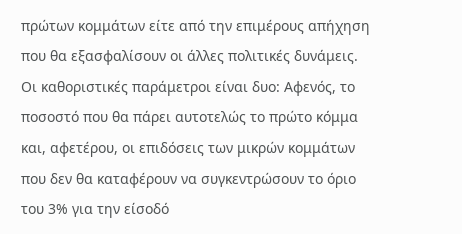πρώτων κομμάτων είτε από την επιμέρους απήχηση που θα εξασφαλίσουν οι άλλες πολιτικές δυνάμεις.
Οι καθοριστικές παράμετροι είναι δυο: Αφενός, το ποσοστό που θα πάρει αυτοτελώς το πρώτο κόμμα και, αφετέρου, οι επιδόσεις των μικρών κομμάτων που δεν θα καταφέρουν να συγκεντρώσουν το όριο του 3% για την είσοδό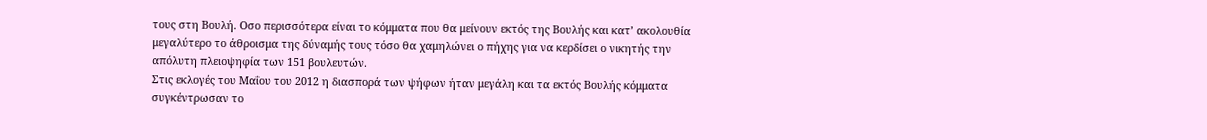τους στη Βουλή. Οσο περισσότερα είναι το κόμματα που θα μείνουν εκτός της Βουλής και κατ’ ακολουθία μεγαλύτερο το άθροισμα της δύναμής τους τόσο θα χαμηλώνει ο πήχης για να κερδίσει ο νικητής την απόλυτη πλειοψηφία των 151 βουλευτών.
Στις εκλογές του Μαΐου του 2012 η διασπορά των ψήφων ήταν μεγάλη και τα εκτός Βουλής κόμματα συγκέντρωσαν το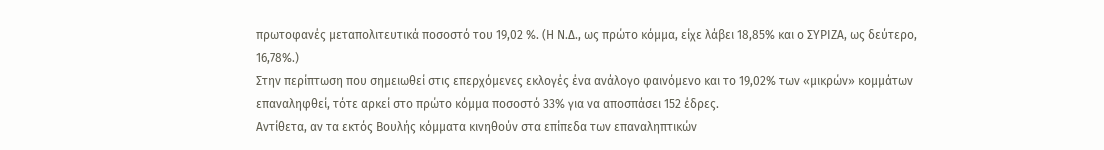πρωτοφανές μεταπολιτευτικά ποσοστό του 19,02 %. (Η Ν.Δ., ως πρώτο κόμμα, είχε λάβει 18,85% και ο ΣΥΡΙΖΑ, ως δεύτερο, 16,78%.)
Στην περίπτωση που σημειωθεί στις επερχόμενες εκλογές ένα ανάλογο φαινόμενο και το 19,02% των «μικρών» κομμάτων επαναληφθεί, τότε αρκεί στο πρώτο κόμμα ποσοστό 33% για να αποσπάσει 152 έδρες.
Αντίθετα, αν τα εκτός Βουλής κόμματα κινηθούν στα επίπεδα των επαναληπτικών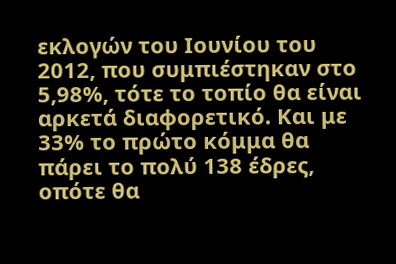εκλογών του Ιουνίου του 2012, που συμπιέστηκαν στο 5,98%, τότε το τοπίο θα είναι αρκετά διαφορετικό. Και με 33% το πρώτο κόμμα θα πάρει το πολύ 138 έδρες, οπότε θα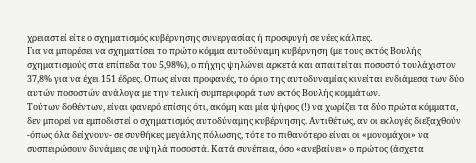χρειαστεί είτε ο σχηματισμός κυβέρνησης συνεργασίας ή προσφυγή σε νέες κάλπες.
Για να μπορέσει να σχηματίσει το πρώτο κόμμα αυτοδύναμη κυβέρνηση (με τους εκτός Βουλής σχηματισμούς στα επίπεδα του 5,98%), ο πήχης ψηλώνει αρκετά και απαιτείται ποσοστό τουλάχιστον 37,8% για να έχει 151 έδρες. Οπως είναι προφανές, το όριο της αυτοδυναμίας κινείται ενδιάμεσα των δύο αυτών ποσοστών ανάλογα με την τελική συμπεριφορά των εκτός Βουλής κομμάτων.
Τούτων δοθέντων, είναι φανερό επίσης ότι, ακόμη και μία ψήφος (!) να χωρίζει τα δύο πρώτα κόμματα, δεν μπορεί να εμποδιστεί ο σχηματισμός αυτοδύναμης κυβέρνησης. Αντιθέτως, αν οι εκλογές διεξαχθούν -όπως όλα δείχνουν- σε συνθήκες μεγάλης πόλωσης, τότε το πιθανότερο είναι οι «μονομάχοι» να συσπειρώσουν δυνάμεις σε υψηλά ποσοστά. Κατά συνέπεια, όσο «ανεβαίνει» ο πρώτος (άσχετα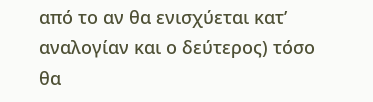από το αν θα ενισχύεται κατ’ αναλογίαν και ο δεύτερος) τόσο θα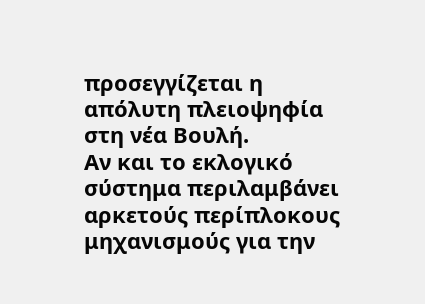προσεγγίζεται η απόλυτη πλειοψηφία στη νέα Βουλή.
Αν και το εκλογικό σύστημα περιλαμβάνει αρκετούς περίπλοκους μηχανισμούς για την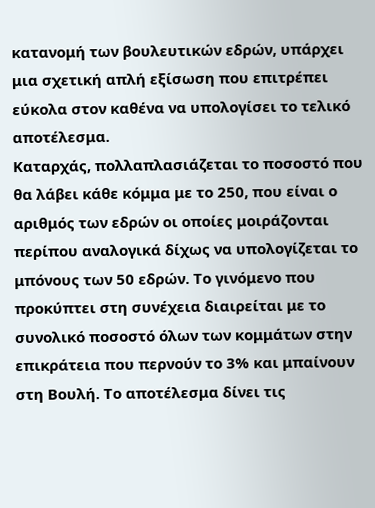κατανομή των βουλευτικών εδρών, υπάρχει μια σχετική απλή εξίσωση που επιτρέπει εύκολα στον καθένα να υπολογίσει το τελικό αποτέλεσμα.
Καταρχάς, πολλαπλασιάζεται το ποσοστό που θα λάβει κάθε κόμμα με το 250, που είναι ο αριθμός των εδρών οι οποίες μοιράζονται περίπου αναλογικά δίχως να υπολογίζεται το μπόνους των 50 εδρών. Το γινόμενο που προκύπτει στη συνέχεια διαιρείται με το συνολικό ποσοστό όλων των κομμάτων στην επικράτεια που περνούν το 3% και μπαίνουν στη Βουλή. Το αποτέλεσμα δίνει τις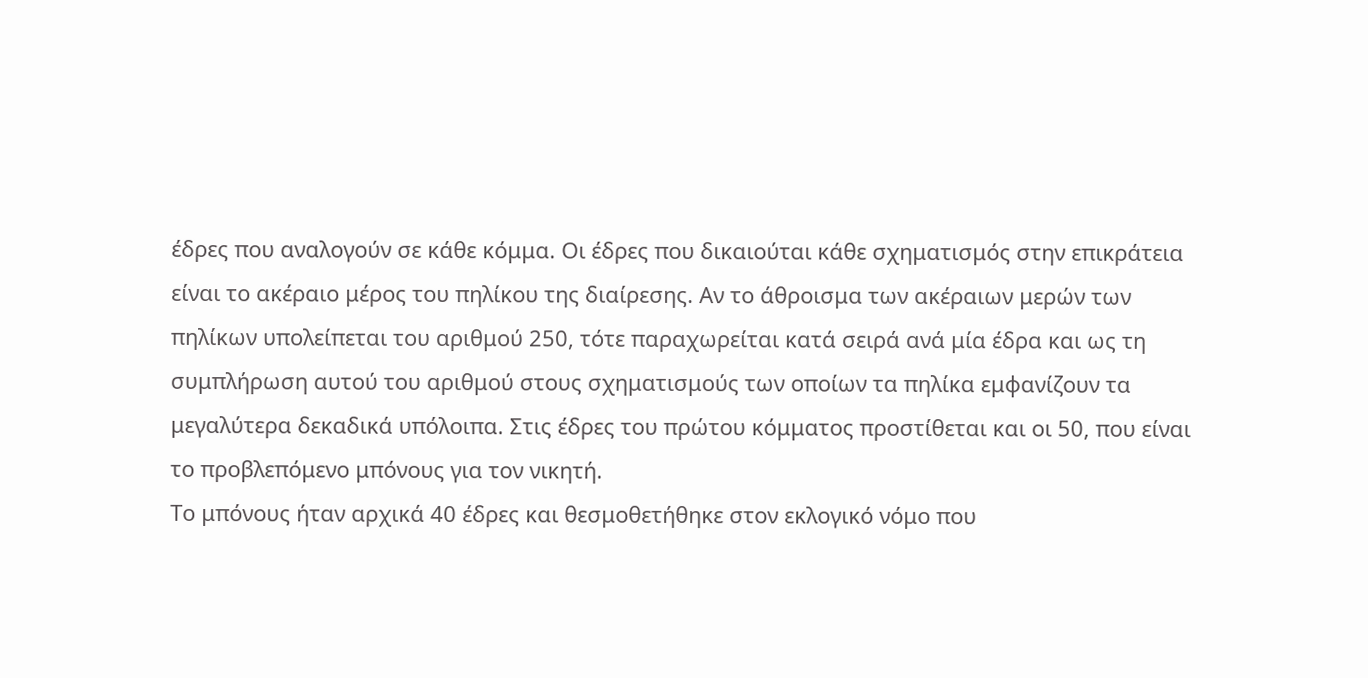έδρες που αναλογούν σε κάθε κόμμα. Οι έδρες που δικαιούται κάθε σχηματισμός στην επικράτεια είναι το ακέραιο μέρος του πηλίκου της διαίρεσης. Αν το άθροισμα των ακέραιων μερών των πηλίκων υπολείπεται του αριθμού 250, τότε παραχωρείται κατά σειρά ανά μία έδρα και ως τη συμπλήρωση αυτού του αριθμού στους σχηματισμούς των οποίων τα πηλίκα εμφανίζουν τα μεγαλύτερα δεκαδικά υπόλοιπα. Στις έδρες του πρώτου κόμματος προστίθεται και οι 50, που είναι το προβλεπόμενο μπόνους για τον νικητή.
Το μπόνους ήταν αρχικά 40 έδρες και θεσμοθετήθηκε στον εκλογικό νόμο που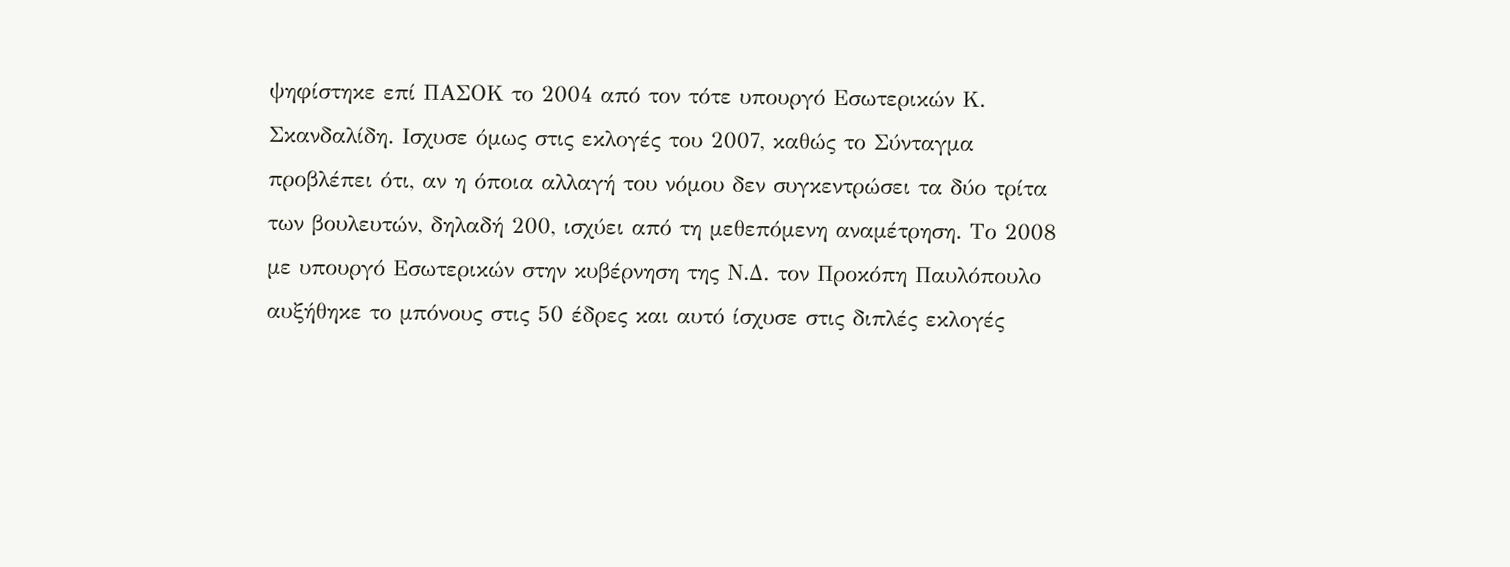ψηφίστηκε επί ΠΑΣΟΚ το 2004 από τον τότε υπουργό Εσωτερικών Κ. Σκανδαλίδη. Ισχυσε όμως στις εκλογές του 2007, καθώς το Σύνταγμα προβλέπει ότι, αν η όποια αλλαγή του νόμου δεν συγκεντρώσει τα δύο τρίτα των βουλευτών, δηλαδή 200, ισχύει από τη μεθεπόμενη αναμέτρηση. Το 2008 με υπουργό Εσωτερικών στην κυβέρνηση της Ν.Δ. τον Προκόπη Παυλόπουλο αυξήθηκε το μπόνους στις 50 έδρες και αυτό ίσχυσε στις διπλές εκλογές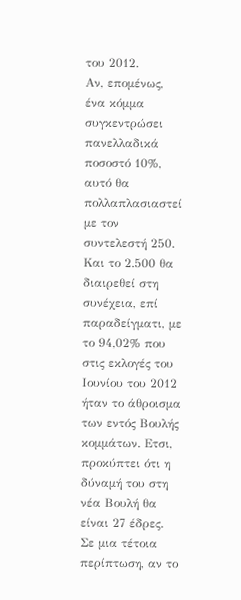του 2012.
Αν, επομένως, ένα κόμμα συγκεντρώσει πανελλαδικά ποσοστό 10%, αυτό θα πολλαπλασιαστεί με τον συντελεστή 250. Και το 2.500 θα διαιρεθεί στη συνέχεια, επί παραδείγματι, με το 94,02% που στις εκλογές του Ιουνίου του 2012 ήταν το άθροισμα των εντός Βουλής κομμάτων. Ετσι, προκύπτει ότι η δύναμή του στη νέα Βουλή θα είναι 27 έδρες. Σε μια τέτοια περίπτωση, αν το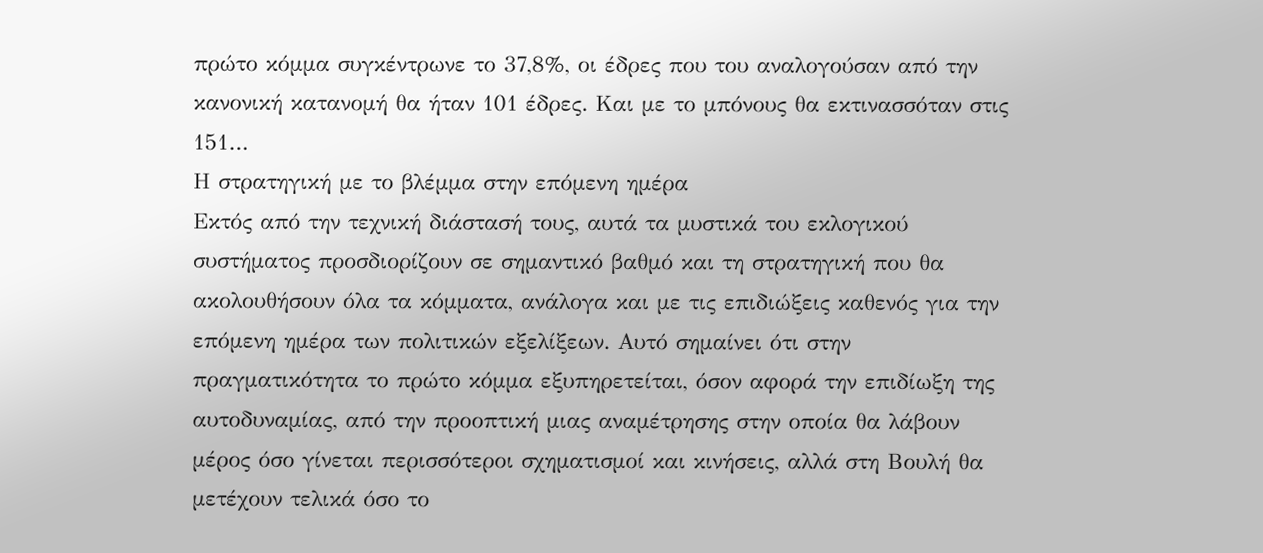πρώτο κόμμα συγκέντρωνε το 37,8%, οι έδρες που του αναλογούσαν από την κανονική κατανομή θα ήταν 101 έδρες. Και με το μπόνους θα εκτινασσόταν στις 151…
Η στρατηγική με το βλέμμα στην επόμενη ημέρα
Εκτός από την τεχνική διάστασή τους, αυτά τα μυστικά του εκλογικού συστήματος προσδιορίζουν σε σημαντικό βαθμό και τη στρατηγική που θα ακολουθήσουν όλα τα κόμματα, ανάλογα και με τις επιδιώξεις καθενός για την επόμενη ημέρα των πολιτικών εξελίξεων. Αυτό σημαίνει ότι στην πραγματικότητα το πρώτο κόμμα εξυπηρετείται, όσον αφορά την επιδίωξη της αυτοδυναμίας, από την προοπτική μιας αναμέτρησης στην οποία θα λάβουν μέρος όσο γίνεται περισσότεροι σχηματισμοί και κινήσεις, αλλά στη Βουλή θα μετέχουν τελικά όσο το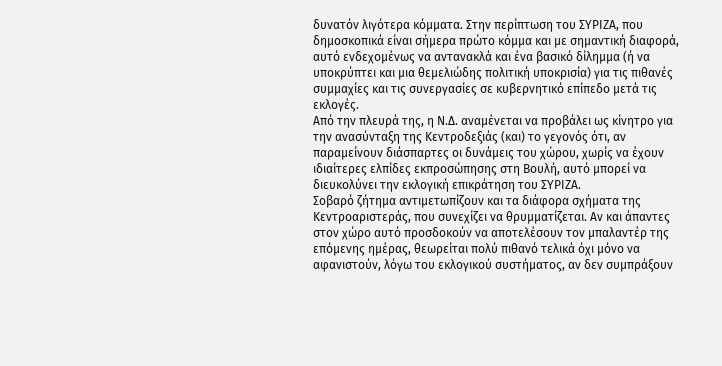δυνατόν λιγότερα κόμματα. Στην περίπτωση του ΣΥΡΙΖΑ, που δημοσκοπικά είναι σήμερα πρώτο κόμμα και με σημαντική διαφορά, αυτό ενδεχομένως να αντανακλά και ένα βασικό δίλημμα (ή να υποκρύπτει και μια θεμελιώδης πολιτική υποκρισία) για τις πιθανές συμμαχίες και τις συνεργασίες σε κυβερνητικό επίπεδο μετά τις εκλογές.
Από την πλευρά της, η Ν.Δ. αναμένεται να προβάλει ως κίνητρο για την ανασύνταξη της Κεντροδεξιάς (και) το γεγονός ότι, αν παραμείνουν διάσπαρτες οι δυνάμεις του χώρου, χωρίς να έχουν ιδιαίτερες ελπίδες εκπροσώπησης στη Βουλή, αυτό μπορεί να διευκολύνει την εκλογική επικράτηση του ΣΥΡΙΖΑ.
Σοβαρό ζήτημα αντιμετωπίζουν και τα διάφορα σχήματα της Κεντροαριστεράς, που συνεχίζει να θρυμματίζεται. Αν και άπαντες στον χώρο αυτό προσδοκούν να αποτελέσουν τον μπαλαντέρ της επόμενης ημέρας, θεωρείται πολύ πιθανό τελικά όχι μόνο να αφανιστούν, λόγω του εκλογικού συστήματος, αν δεν συμπράξουν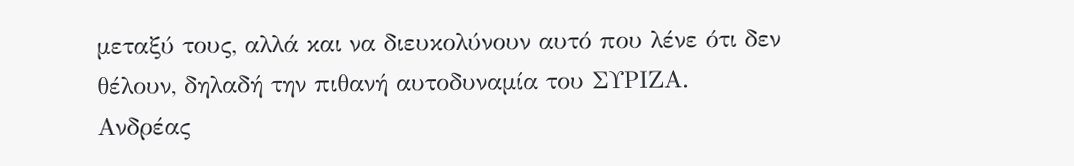μεταξύ τους, αλλά και να διευκολύνουν αυτό που λένε ότι δεν θέλουν, δηλαδή την πιθανή αυτοδυναμία του ΣΥΡΙΖΑ.
Ανδρέας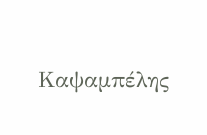Καψαμπέλης